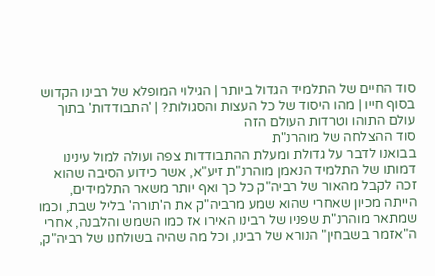סוד החיים של התלמיד הגדול ביותר | הגילוי המופלא של רבינו הקדוש בסוף חייו | מהו היסוד של כל העצות והסגולות? | 'התבודדות' בתוך עולם התוהו וטרדות העולם הזה
סוד ההצלחה של מוהרנ"ת
בבואנו לדבר על גדולת ומעלת ההתבודדות צפה ועולה למול עינינו דמותו של התלמיד הנאמן מוהרנ"ת זיע"א, אשר כידוע הסיבה שהוא זכה לקבל מהאור של רביה"ק כל כך ואף יותר משאר התלמידים, הייתה מכיון שאחרי שהוא שמע מרביה"ק את ה'תורה' בליל שבת, וכמו שמתאר מוהרנ"ת שפניו של רבינו האירו אז כמו השמש והלבנה, אחרי ה"אזמר בשבחין" הנורא של רבינו, וכל מה שהיה בשולחנו של רביה"ק,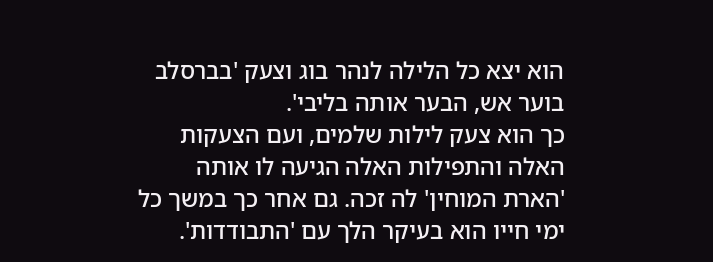הוא יצא כל הלילה לנהר בוג וצעק 'בברסלב בוער אש, הבער אותה בליבי'.
כך הוא צעק לילות שלמים, ועם הצעקות האלה והתפילות האלה הגיעה לו אותה 'הארת המוחין' לה זכה. גם אחר כך במשך כל ימי חייו הוא בעיקר הלך עם 'התבודדות'.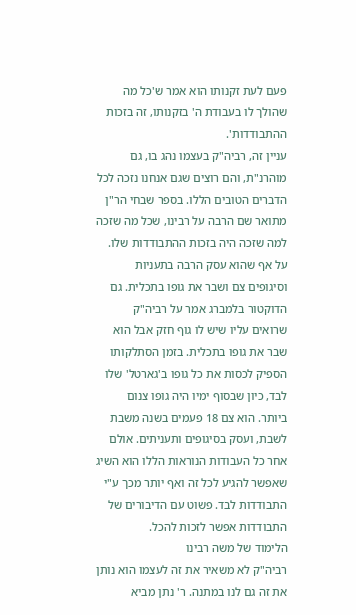פעם לעת זקנותו הוא אמר ש'כל מה שהולך לו בעבודת ה' בזקנותו, זה בזכות ההתבודדות'.
עניין זה, רביה"ק בעצמו נהג בו, גם מוהרנ"ת, והם רוצים שגם אנחנו נזכה לכל הדברים הטובים הללו. בספר שבחי הר"ן מתואר שם הרבה על רבינו, שכל מה שזכה למה שזכה היה בזכות ההתבודדות שלו. על אף שהוא עסק הרבה בתעניות וסיגופים צם ושבר את גופו בתכלית. גם הדוקטור בלמברג אמר על רביה"ק שרואים עליו שיש לו גוף חזק אבל הוא שבר את גופו בתכלית. בזמן הסתלקותו הספיק לכסות את כל גופו ב'גארטל' שלו לבד, כיון שבסוף ימיו היה גופו צנום ביותר. הוא צם 18 פעמים בשנה משבת לשבת, ועסק בסיגופים ותעניתים. אולם אחר כל העבודות הנוראות הללו הוא השיג שאפשר להגיע לכל זה ואף יותר מכך ע"י התבודדות לבד. פשוט עם הדיבורים של התבודדות אפשר לזכות להכל.
הלימוד של משה רבינו
רביה"ק לא משאיר את זה לעצמו הוא נותן את זה גם לנו במתנה. ר' נתן מביא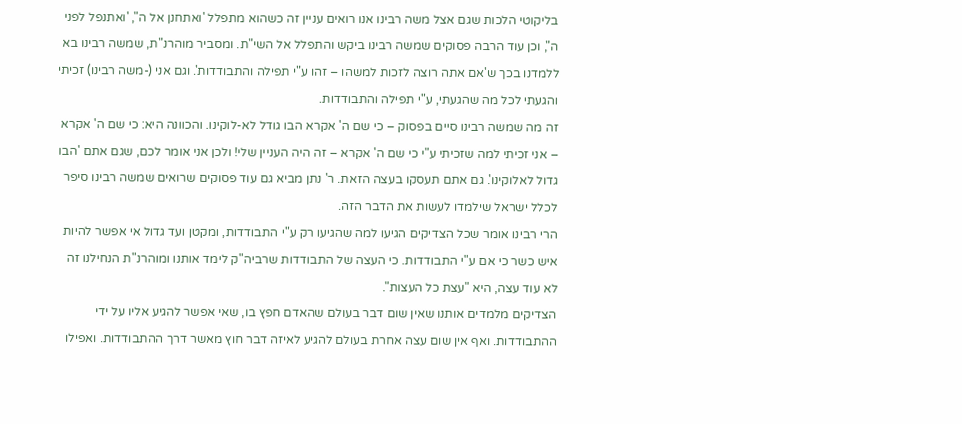בליקוטי הלכות שגם אצל משה רבינו אנו רואים עניין זה כשהוא מתפלל 'ואתחנן אל ה", 'ואתנפל לפני ה", וכן עוד הרבה פסוקים שמשה רבינו ביקש והתפלל אל השי"ת. ומסביר מוהרנ"ת, שמשה רבינו בא ללמדנו בכך ש'אם אתה רוצה לזכות למשהו – זהו ע"י תפילה והתבודדות'. וגם אני (-משה רבינו) זכיתי והגעתי לכל מה שהגעתי, ע"י תפילה והתבודדות.
זה מה שמשה רבינו סיים בפסוק – כי שם ה' אקרא הבו גודל לא-לוקינו. והכוונה היא: כי שם ה' אקרא – אני זכיתי למה שזכיתי ע"י כי שם ה' אקרא – זה היה העניין שלי! ולכן אני אומר לכם, שגם אתם 'הבו גדול לאלוקינו'. גם אתם תעסקו בעצה הזאת. ר' נתן מביא גם עוד פסוקים שרואים שמשה רבינו סיפר לכלל ישראל שילמדו לעשות את הדבר הזה.
הרי רבינו אומר שכל הצדיקים הגיעו למה שהגיעו רק ע"י התבודדות, ומקטן ועד גדול אי אפשר להיות איש כשר כי אם ע"י התבודדות. כי העצה של התבודדות שרביה"ק לימד אותנו ומוהרנ"ת הנחילנו זה לא עוד עצה, היא "עצת כל העצות".
הצדיקים מלמדים אותנו שאין שום דבר בעולם שהאדם חפץ בו, שאי אפשר להגיע אליו על ידי ההתבודדות. ואף אין שום עצה אחרת בעולם להגיע לאיזה דבר חוץ מאשר דרך ההתבודדות. ואפילו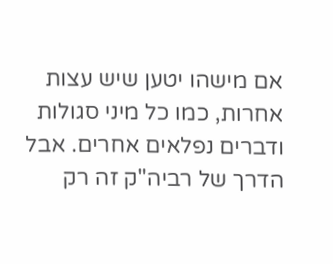אם מישהו יטען שיש עצות אחרות, כמו כל מיני סגולות ודברים נפלאים אחרים. אבל הדרך של רביה"ק זה רק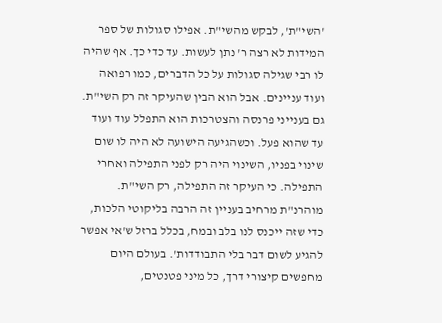'השי"ת', לבקש מהשי"ת. אפילו סגולות של ספר המידות לא רצה ר' נתן לעשות. עד כדי כך. אף שהיה לו רבי שגילה סגולות על כל הדברים, כמו רפואה ועוד עניינים. אבל הוא הבין שהעיקר זה רק השי"ת.
גם בענייני פרנסה והצטרכות הוא התפלל עוד ועוד עד שהוא פעל. וכשהגיעה הישועה לא היה לו שום שינוי בפניו, השינוי היה רק לפני התפילה ואחרי התפילה. כי העיקר זה התפילה, רק השי"ת.
מוהרנ"ת מרחיב בעניין זה הרבה בליקוטי הלכות, כדי שזה ייכנס לנו בלב ובמח, בכלל ברזל ש'אי אפשר להגיע לשום דבר בלי התבודדות'. בעולם היום מחפשים קיצורי דרך, כל מיני פטנטים,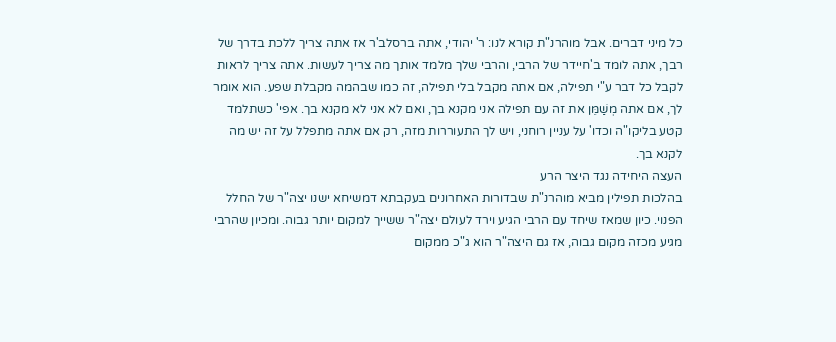כל מיני דברים. אבל מוהרנ"ת קורא לנו: ר' יהודי, אתה ברסלב'ר אז אתה צריך ללכת בדרך של רבך, אתה לומד ב'חיידר של הרבי, והרבי שלך מלמד אותך מה צריך לעשות. אתה צריך לראות לקבל כל דבר ע"י תפילה, אם אתה מקבל בלי תפילה, זה כמו שבהמה מקבלת שפע. הוא אומר לך, אם אתה מְשַׁמֵּן את זה עם תפילה אני מקנא בך, ואם לא אני לא מקנא בך. אפי' כשתלמד קטע בליקו"ה וכדו' על עניין רוחני, ויש לך התעוררות מזה, רק אם אתה מתפלל על זה יש מה לקנא בך.
העצה היחידה נגד היצר הרע
בהלכות תפילין מביא מוהרנ"ת שבדורות האחרונים בעקבתא דמשיחא ישנו יצה"ר של החלל הפנוי. כיון שמאז שיחד עם הרבי הגיע וירד לעולם יצה"ר ששייך למקום יותר גבוה. ומכיון שהרבי מגיע מכזה מקום גבוה, אז גם היצה"ר הוא ג"כ ממקום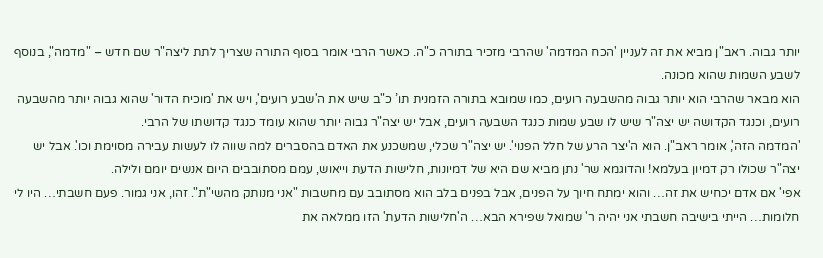יותר גבוה. ראב"ן מביא את זה לעניין 'הכח המדמה' שהרבי מזכיר בתורה כ"ה. כאשר הרבי אומר בסוף התורה שצריך לתת ליצה"ר שם חדש – "מדמה", בנוסף לשבע השמות שהוא מכונה.
הוא מבאר שהרבי הוא יותר גבוה מהשבעה רועים, כמו שמובא בתורה הזמנית תו’ כ"ב שיש את ה'שבע רועים', ויש את 'מוכיח הדור' שהוא גבוה יותר מהשבעה רועים, וכנגד הקדושה יש יצה"ר שיש לו שבע שמות כנגד השבעה רועים, אבל יש יצה"ר גבוה יותר שהוא עומד כנגד קדושתו של הרבי.
'המדמה הזה', אומר ראב"ן. הוא ה'יצר הרע של חלל הפנוי'. יש יצה"ר שכלי, שמשכנע את האדם בהסברים למה שווה לו לעשות עבירה מסוימת וכו'. אבל יש יצה"ר שכולו רק דמיון בעלמא! והדוגמא שר' נתן מביא שם היא של דמיונות, חלישות הדעת וייאוש, עמם מסתובבים היום אנשים יומם ולילה.
אפי' אם אדם יכחיש את זה… והוא ימתח חיוך על הפנים, אבל בפנים בלב הוא מסתובב עם מחשבות "אני מנותק מהשי"ת". זהו, אני גמור. פעם חשבתי… היו לי חלומות… הייתי בישיבה חשבתי אני יהיה ר' שמואל שפירא הבא… ה'חלישות הדעת' הזו ממלאה את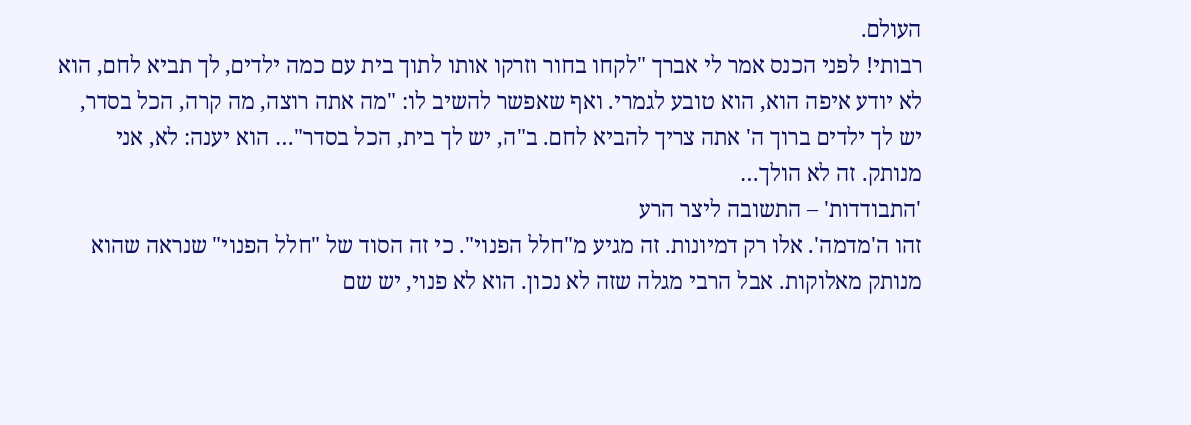העולם.
רבותי! לפני הכנס אמר לי אברך "לקחו בחור וזרקו אותו לתוך בית עם כמה ילדים, לך תביא לחם, הוא לא יודע איפה הוא, הוא טובע לגמרי. ואף שאפשר להשיב לו: "מה אתה רוצה, מה קרה, הכל בסדר, יש לך ילדים ברוך ה' אתה צריך להביא לחם. ב"ה, יש לך בית, הכל בסדר"… הוא יענה: לא, אני מנותק. זה לא הולך…
'התבודדות' – התשובה ליצר הרע
זהו ה'מדמה'. אלו רק דמיונות. זה מגיע מ"חלל הפנוי". כי זה הסוד של "חלל הפנוי" שנראה שהוא מנותק מאלוקות. אבל הרבי מגלה שזה לא נכון. הוא לא פנוי, יש שם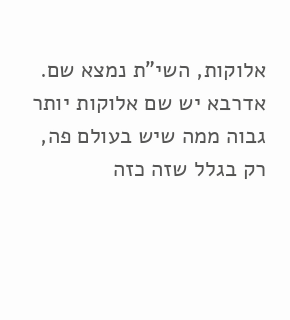אלוקות, השי"ת נמצא שם. אדרבא יש שם אלוקות יותר גבוה ממה שיש בעולם פה, רק בגלל שזה כזה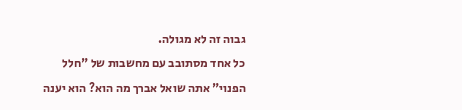גבוה זה לא מגולה.
כל אחד מסתובב עם מחשבות של "חלל הפנוי" אתה שואל אברך מה הוא? הוא יענה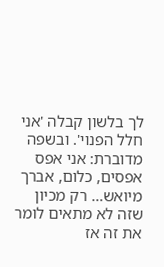לך בלשון קבלה 'אני חלל הפנוי'. ובשפה מדוברת: אני אפס אפסים, כלום, אברך מיואש… רק מכיון שזה לא מתאים לומר את זה אז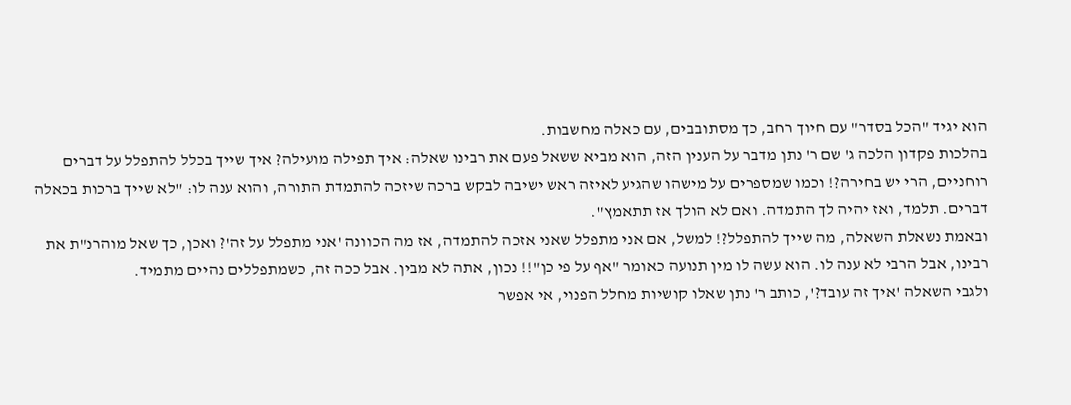הוא יגיד "הכל בסדר" עם חיוך רחב, כך מסתובבים, עם כאלה מחשבות.
בהלכות פקדון הלכה ג' שם ר' נתן מדבר על הענין הזה, הוא מביא ששאל פעם את רבינו שאלה: איך תפילה מועילה? איך שייך בכלל להתפלל על דברים רוחניים, הרי יש בחירה?! וכמו שמספרים על מישהו שהגיע לאיזה ראש ישיבה לבקש ברכה שיזכה להתמדת התורה, והוא ענה לו: "לא שייך ברכות בכאלה דברים. תלמד, ואז יהיה לך התמדה. ואם לא הולך אז תתאמץ".
ובאמת נשאלת השאלה, מה שייך להתפלל?! למשל, אם אני מתפלל שאני אזכה להתמדה, אז מה הכוונה 'אני מתפלל על זה'? ואכן, כך שאל מוהרנ"ת את רבינו, אבל הרבי לא ענה לו. הוא עשה לו מין תנועה כאומר "אף על פי כן"!! נכון, אתה לא מבין. אבל ככה זה, כשמתפללים נהיים מתמיד.
ולגבי השאלה 'איך זה עובד?', כותב ר' נתן שאלו קושיות מחלל הפנוי, אי אפשר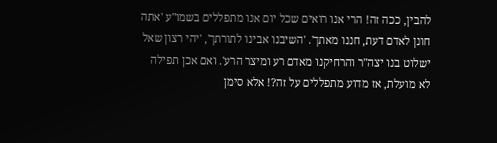להבין, ככה זה! הרי אנו רואים שכל יום אנו מתפללים בשמו"ע 'אתה חונן לאדם דעת, חננו מאתך'. 'השיבנו אבינו לתורתך', 'יהי רצון שאל ישלוט בנו יצה"ר והרחיקנו מאדם רע ומיצר הרע'. ואם אכן תפילה לא מועלת, אז מדוע מתפללים על זה?! אלא סימן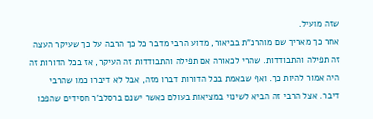שזה מועיל.
אחר כך מאריך שם מוהרנ"ת בביאור, מדוע הרבי מדבר כל כך הרבה על כך שעיקר העצה זה תפילה והתבודדות. שהרי לכאורה אם תפילה והתבודדות זה העיקר, אז בכל הדורות זה היה אמור להיות כך. ואף שבאמת בכל הדורות דברו מזה, אבל לא דיברו כמו שהרבי דיבר. אצל הרבי זה הביא לשינוי במציאות בעולם כאשר ישנם ברסלב'ר חסידים שהפכו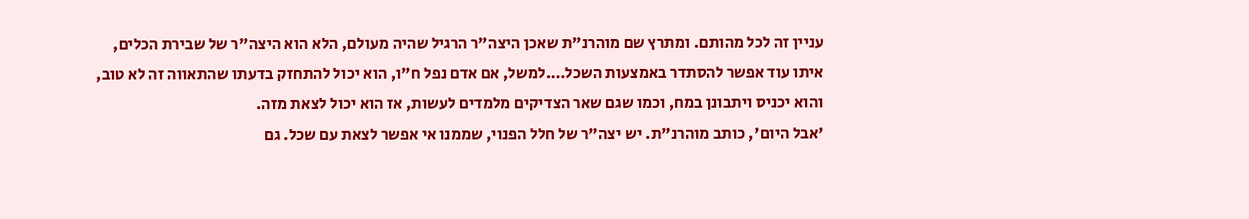עניין זה לכל מהותם. ומתרץ שם מוהרנ"ת שאכן היצה"ר הרגיל שהיה מעולם, הלא הוא היצה"ר של שבירת הכלים, איתו עוד אפשר להסתדר באמצעות השכל….למשל, אם אדם נפל ח"ו, הוא יכול להתחזק בדעתו שהתאווה זה לא טוב, והוא יכניס ויתבונן במח, וכמו שגם שאר הצדיקים מלמדים לעשות, אז הוא יכול לצאת מזה.
'אבל היום', כותב מוהרנ"ת. יש יצה"ר של חלל הפנוי, שממנו אי אפשר לצאת עם שכל. גם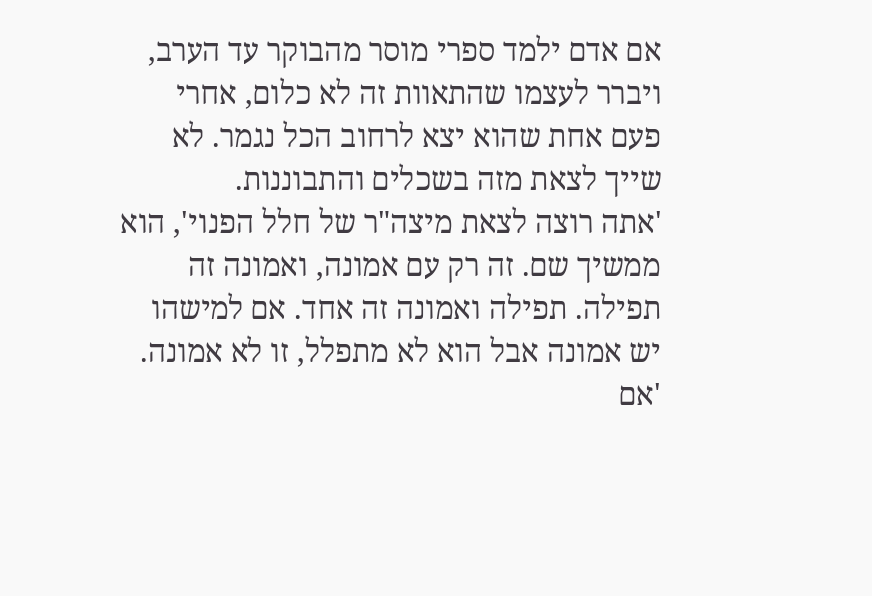אם אדם ילמד ספרי מוסר מהבוקר עד הערב, ויברר לעצמו שהתאוות זה לא כלום, אחרי פעם אחת שהוא יצא לרחוב הכל נגמר. לא שייך לצאת מזה בשכלים והתבוננות.
'אתה רוצה לצאת מיצה"ר של חלל הפנוי', הוא ממשיך שם. זה רק עם אמונה, ואמונה זה תפילה. תפילה ואמונה זה אחד. אם למישהו יש אמונה אבל הוא לא מתפלל, זו לא אמונה. 'אם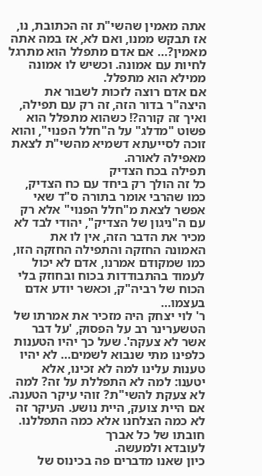אתה מאמין שהשי"ת זה הכתובת, נו, אז תבקש ממנו, ואם לא, אז במה אתה מאמין?… אם אדם מתפלל הוא מתרגל לחיות עם אמונה. וכשיש לו אמונה ממילא הוא מתפלל.
אם אדם רוצה לזכות לשבור את היצה"ר בדור הזה, זה רק עם תפילה, ואיך זה קורה?! כשהוא מתפלל הוא פשוט "מדלג" על ה"חלל הפנוי", והוא זוכה לסייעתא דשמיא מהשי"ת לצאת מאפילה לאורה.
תפילה בכח הצדיק
כל זה הולך רק ביחד עם כח הצדיק, כמו שהרבי אומר בתורה ס"ד שאי אפשר לצאת מ"חלל הפנוי" אלא רק עם ה"ניגון של הצדיק", יהודי לבד לא מכיר את הדבר הזה, אין לו את האמונה החזקה והתפילה החזקה הזו, כמו שמקודם אמרנו, אדם לא יכול לעמוד בהתבודדות בכוח ובחוזק בלי הכוח של רביה"ק, וכאשר יודע אדם בעצמו…
ר' לוי יצחק היה מזכיר את אמרתו של הטשערינר רב על הפסוק, 'על דבר אשר לא צעקה'. שעל כך יהיו הטענות כלפינו מתי שנבוא לשמים… לא יהיו טענות עלינו למה לא זכינו, אלא יטענו: למה לא התפללת על זה? למה לא צעקת להשי"ת? זוהי עיקר הטענה. אם היית צועק, היית נושע. העיקר זה לא כמה הצלחנו אלא כמה התפללנו.
חובתו של כל אברך
לעובדא ולמעשה.
כיון שאנו מדברים פה בכינוס של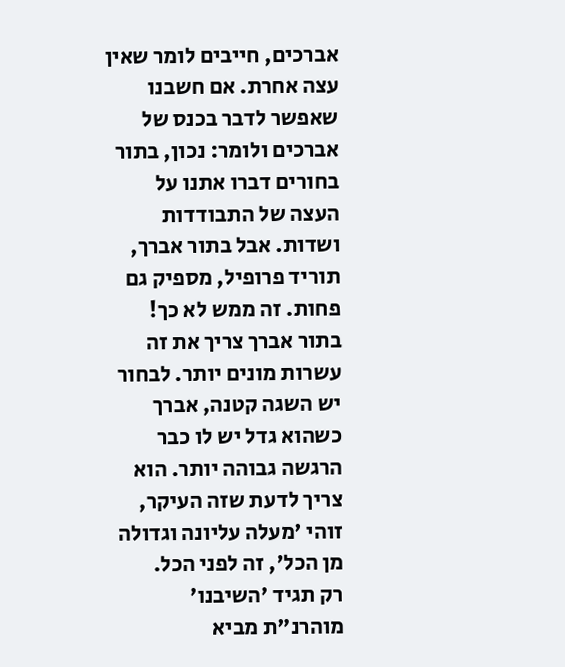אברכים, חייבים לומר שאין עצה אחרת. אם חשבנו שאפשר לדבר בכנס של אברכים ולומר: נכון, בתור בחורים דברו אתנו על העצה של התבודדות ושדות. אבל בתור אברך, תוריד פרופיל, מספיק גם פחות. זה ממש לא כך! בתור אברך צריך את זה עשרות מונים יותר. לבחור יש השגה קטנה, אברך כשהוא גדל יש לו כבר הרגשה גבוהה יותר. הוא צריך לדעת שזה העיקר, זוהי 'מעלה עליונה וגדולה מן הכל', זה לפני הכל.
רק תגיד 'השיבנו'
מוהרנ"ת מביא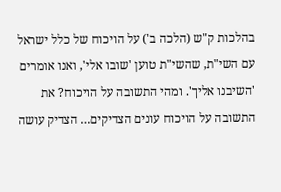בהלכות ק"ש (הלכה ב') על הויכוח של כלל ישראל עם השי"ת, שהשי"ת טוען 'שובו אלי', ואנו אומרים 'השיבנו אליך'. ומהי התשובה על הויכוח? את התשובה על הויכוח עונים הצדיקים… הצדיק עושה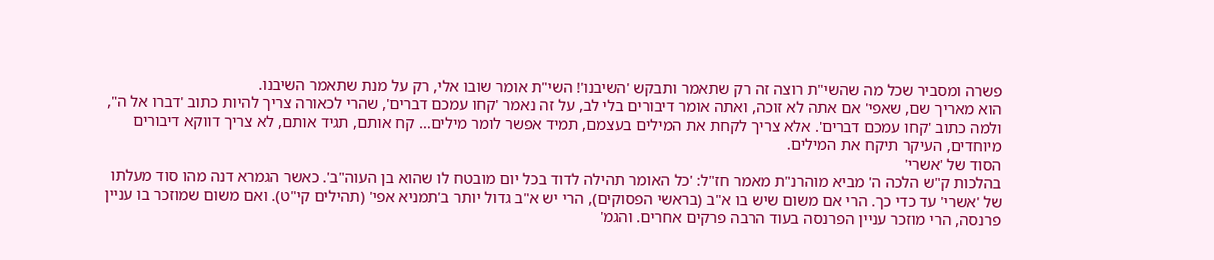פשרה ומסביר שכל מה שהשי"ת רוצה זה רק שתאמר ותבקש 'השיבנו'! השי"ת אומר שובו אלי, רק על מנת שתאמר השיבנו.
הוא מאריך שם, שאפי' אם אתה לא זוכה, ואתה אומר דיבורים בלי לב, על זה נאמר 'קחו עמכם דברים', שהרי לכאורה צריך להיות כתוב 'דברו אל ה", ולמה כתוב 'קחו עמכם דברים'. אלא צריך לקחת את המילים בעצמם, תמיד אפשר לומר מילים… קח אותם, תגיד אותם, לא צריך דווקא דיבורים מיוחדים, העיקר תיקח את המילים.
הסוד של 'אשרי'
בהלכות ק"ש הלכה ה' מביא מוהרנ"ת מאמר חז"ל: 'כל האומר תהילה לדוד בכל יום מובטח לו שהוא בן העוה"ב'. כאשר הגמרא דנה מהו סוד מעלתו של 'אשרי' עד כדי כך. הרי אם משום שיש בו א"ב (בראשי הפסוקים), הרי יש א"ב גדול יותר ב'תמניא אפי' (תהילים קי"ט). ואם משום שמוזכר בו עניין פרנסה, הרי מוזכר עניין הפרנסה בעוד הרבה פרקים אחרים. והגמ'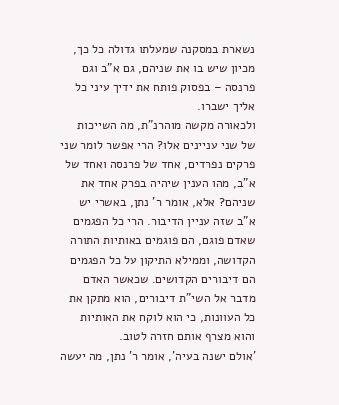נשארת במסקנה שמעלתו גדולה כל כך, מכיון שיש בו את שניהם, גם א"ב וגם פרנסה – בפסוק פותח את ידיך עיני כל אליך ישברו.
ולכאורה מקשה מוהרנ"ת, מה השייכות של שני עניינים אלו? הרי אפשר לומר שני פרקים נפרדים, אחד של פרנסה ואחד של א"ב, מהו הענין שיהיה בפרק אחד את שניהם? אלא, אומר ר' נתן, באשרי יש א"ב שזה עניין הדיבור. הרי כל הפגמים שאדם פוגם, הם פוגמים באותיות התורה הקדושה, וממילא התיקון על כל הפגמים הם דיבורים הקדושים. שכאשר האדם מדבר אל השי"ת דיבורים, הוא מתקן את כל העוונות, כי הוא לוקח את האותיות והוא מצרף אותם חזרה לטוב.
'אולם ישנה בעיה', אומר ר' נתן, מה יעשה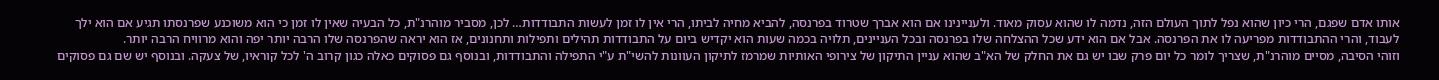אותו אדם שפגם, הרי כיון שהוא נפל לתוך העולם הזה, נדמה לו שהוא עסוק מאוד. ולעניינינו אם הוא אברך שטרוד בפרנסה, להביא מחיה לביתו, הרי אין לו זמן לעשות התבודדות… לכן, מסביר מוהרנ"ת, כל הבעיה שאין לו זמן כי הוא משוכנע שפרנסתו תגיע אם הוא ילך לעבוד, והרי ההתבודדות מפריעה לו את הפרנסה. אבל אם הוא ידע שכל ההצלחה שלו בפרנסה ובכל העניינים, תלויה בכמה שעות הוא יקדיש ביום על התבודדות תהילים ותפילות ותחנונים, אז הוא יראה שהפרנסה שלו הרבה יותר יפה והוא מרוויח הרבה יותר.
וזוהי הסיבה, מסיים מוהרנ"ת, שצריך לומר כל יום פרק שבו יש גם את החלק של הא"ב שהוא עניין התיקון של צירופי האותיות שמרמז לתיקון העוונות להשי"ת ע"י התפילה והתבודדות, ובנוסף גם פסוקים כאלה כגון קרוב ה' לכל קוראיו, של צעקה. ובנוסף יש שם גם פסוקים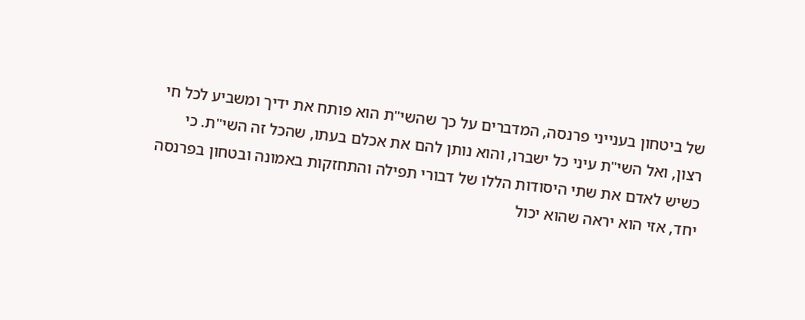של ביטחון בענייני פרנסה, המדברים על כך שהשי"ת הוא פותח את ידיך ומשביע לכל חי רצון, ואל השי"ת עיני כל ישברו, והוא נותן להם את אכלם בעתו, שהכל זה השי"ת. כי כשיש לאדם את שתי היסודות הללו של דבורי תפילה והתחזקות באמונה ובטחון בפרנסה יחד, אזי הוא יראה שהוא יכול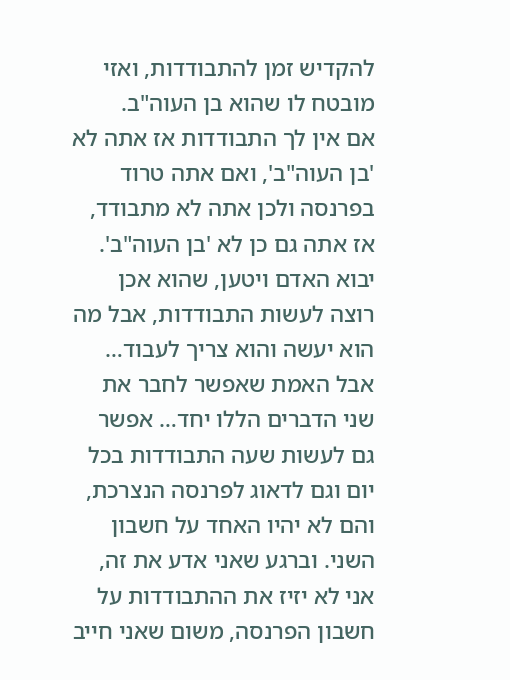להקדיש זמן להתבודדות, ואזי מובטח לו שהוא בן העוה"ב.
אם אין לך התבודדות אז אתה לא 'בן העוה"ב', ואם אתה טרוד בפרנסה ולכן אתה לא מתבודד, אז אתה גם כן לא 'בן העוה"ב'. יבוא האדם ויטען, שהוא אכן רוצה לעשות התבודדות, אבל מה הוא יעשה והוא צריך לעבוד… אבל האמת שאפשר לחבר את שני הדברים הללו יחד… אפשר גם לעשות שעה התבודדות בכל יום וגם לדאוג לפרנסה הנצרכת, והם לא יהיו האחד על חשבון השני. וברגע שאני אדע את זה, אני לא יזיז את ההתבודדות על חשבון הפרנסה, משום שאני חייב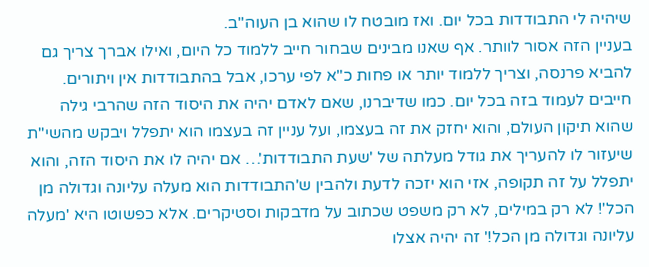שיהיה לי התבודדות בכל יום. ואז מובטח לו שהוא בן העוה"ב.
בעניין הזה אסור לוותר. אף שאנו מבינים שבחור חייב ללמוד כל היום, ואילו אברך צריך גם להביא פרנסה, וצריך ללמוד יותר או פחות כ"א לפי ערכו, אבל בהתבודדות אין ויתורים. חייבים לעמוד בזה בכל יום. כמו שדיברנו, שאם לאדם יהיה את היסוד הזה שהרבי גילה שהוא תיקון העולם, והוא יחזק את זה בעצמו, ועל עניין זה בעצמו הוא יתפלל ויבקש מהשי"ת שיעזור לו להעריך את גודל מעלתה של 'שעת התבודדות'… אם יהיה לו את היסוד הזה, והוא יתפלל על זה תקופה, אזי הוא יזכה לדעת ולהבין ש'התבודדות הוא מעלה עליונה וגדולה מן הכל'! לא רק במילים, לא רק משפט שכתוב על מדבקות וסטיקרים. אלא כפשוטו היא 'מעלה עליונה וגדולה מן הכל!' זה יהיה אצלו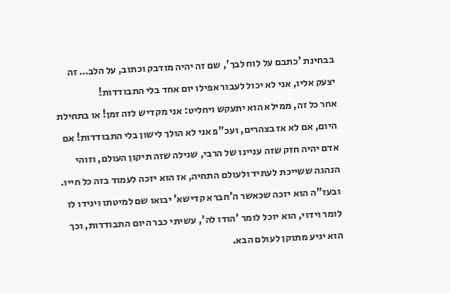בבחינת 'כתבם על לוח לבך', שם זה יהיה מודבק וכתוב, על הלב… זה יצעק אליו, אני לא יכול לעבור אפילו יום אחד בלי התבודדות!
אחר כל זה, ממילא הוא יתעקש ויחליט: אני מקדיש לזה זמן! או בתחילת היום, אם לא אז בצהרים, ועכ"פ אני לא הולך לישון בלי התבודדות! אם אדם יהיה חזק שזה עניינו של הרבי, שגילה שזה תיקון העולם, וזוהי הנהגה ששייכת לעתיד ולעולם התחיה, אז הוא יזכה לעמוד בזה כל חייו. ובעז"ה הוא יזכה שכאשר ה'חברא קדישא' יבואו שם למיטתו ויגידו לו לומר וידוי, הוא יוכל לומר 'הודו לה', עשיתי כבר היום התבודדות, וכך הוא יגיע מתוקן לעולם הבא.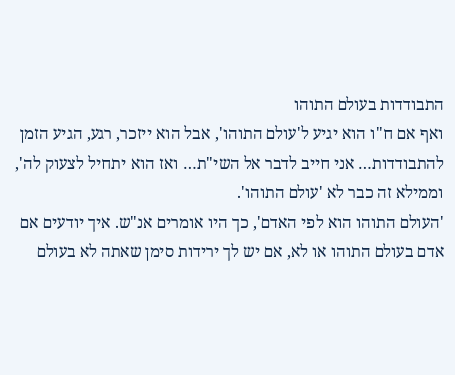התבודדות בעולם התוהו
ואף אם ח"ו הוא יגיע ל'עולם התוהו', אבל הוא ייזכר, רגע, הגיע הזמן להתבודדות… אני חייב לדבר אל השי"ת… ואז הוא יתחיל לצעוק לה', וממילא זה כבר לא 'עולם התוהו'.
'העולם התוהו הוא לפי האדם', כך היו אומרים אנ"ש. איך יודעים אם אדם בעולם התוהו או לא, אם יש לך ירידות סימן שאתה לא בעולם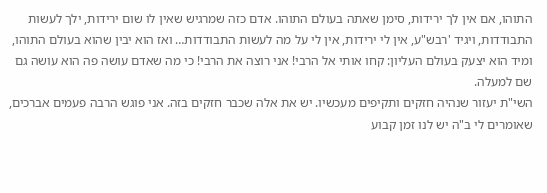התוהו, אם אין לך ירידות, סימן שאתה בעולם התוהו. אדם כזה שמרגיש שאין לו שום ירידות, ילך לעשות התבודדות, ויגיד 'רבש"ע, אין לי ירידות, אין לי על מה לעשות התבודדות… ואז הוא יבין שהוא בעולם התוהו, ומיד הוא יצעק בעולם העליון: קחו אותי אל הרבי! אני רוצה את הרבי! כי מה שאדם עושה פה הוא עושה גם שם למעלה.
השי"ת יעזור שנהיה חזקים ותקיפים מעכשיו. יש את אלה שכבר חזקים בזה. אני פוגש הרבה פעמים אברכים, שאומרים לי ב"ה יש לנו זמן קבוע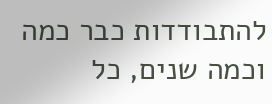להתבודדות כבר כמה וכמה שנים, כל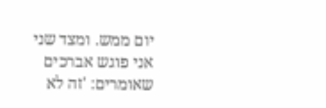יום ממש. ומצד שני אני פוגש אברכים שאומרים: 'זה לא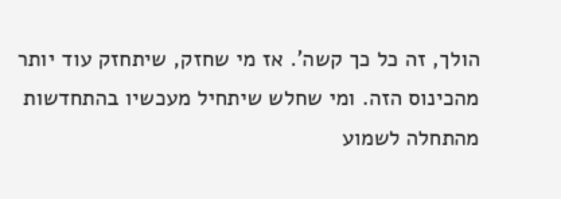הולך, זה כל כך קשה'. אז מי שחזק, שיתחזק עוד יותר מהכינוס הזה. ומי שחלש שיתחיל מעכשיו בהתחדשות מהתחלה לשמוע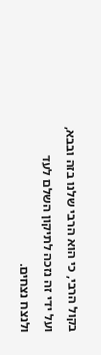בקול הרבי, כי הוא הרבי שלנו בזה ובבא, ועל ידי זה נזכה לתיקון השלם לעד ולנצח נצחים.